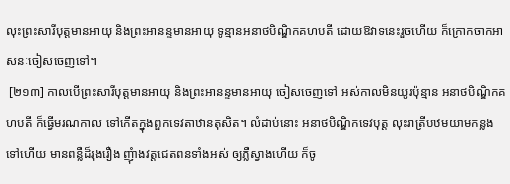លុះព្រះសារីបុត្តមានអាយុ និងព្រះអានន្ទមានអាយុ ទូន្មានអនាថបិណ្ឌិកគហបតី ដោយឱវាទនេះរួចហើយ ក៏ក្រោកចាកអាសនៈចៀសចេញទៅ។
 [២១៣] កាលបើព្រះសារីបុត្តមានអាយុ និងព្រះអានន្ទមានអាយុ ចៀសចេញទៅ អស់កាលមិនយូរប៉ុន្មាន អនាថបិណ្ឌិកគហបតី ក៏ធ្វើមរណកាល ទៅកើតក្នុងពួកទេវតាឋានតុសិត។ លំដាប់នោះ អនាថបិណ្ឌិកទេវបុត្ត លុះរាត្រីបឋមយាមកន្លងទៅហើយ មានពន្លឺដ៏រុងរឿង ញុំាងវត្តជេតពនទាំងអស់ ឲ្យភ្លឺស្វាងហើយ ក៏ចូ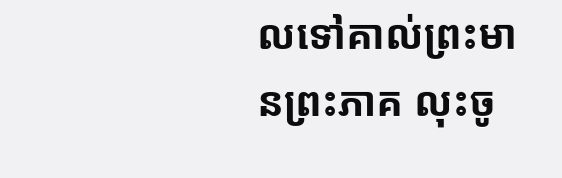លទៅគាល់ព្រះមានព្រះភាគ លុះចូ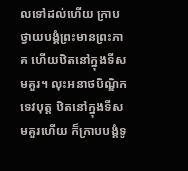លទៅដល់ហើយ ក្រាបថ្វាយបង្គំព្រះមានព្រះភាគ ហើយឋិតនៅក្នុងទីសមគួរ។ លុះអនាថបិណ្ឌិកទេវបុត្ត ឋិតនៅក្នុងទីសមគួរហើយ ក៏ក្រាបបង្គំទូ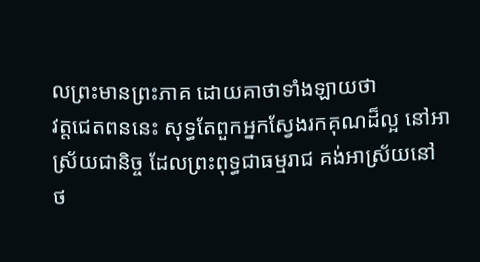លព្រះមានព្រះភាគ ដោយគាថាទាំងឡាយថា
វត្តជេតពននេះ សុទ្ធតែពួកអ្នកស្វែងរកគុណដ៏ល្អ នៅអាស្រ័យជានិច្ច ដែលព្រះពុទ្ធជាធម្មរាជ គង់អាស្រ័យនៅ
ថ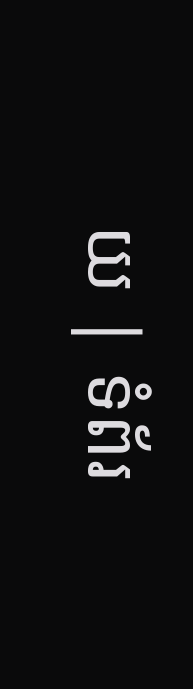យ | ទំព័រ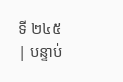ទី ២៤៥ | បន្ទាប់